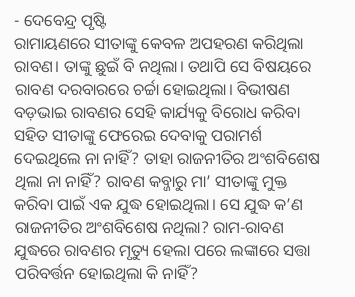- ଦେବେନ୍ଦ୍ର ପୃଷ୍ଟି
ରାମାୟଣରେ ସୀତାଙ୍କୁ କେବଳ ଅପହରଣ କରିଥିଲା ରାବଣ। ତାଙ୍କୁ ଛୁଇଁ ବି ନଥିଲା। ତଥାପି ସେ ବିଷୟରେ ରାବଣ ଦରବାରରେ ଚର୍ଚ୍ଚା ହୋଇଥିଲା। ବିଭୀଷଣ ବଡ଼ଭାଇ ରାବଣର ସେହି କାର୍ଯ୍ୟକୁ ବିରୋଧ କରିବା ସହିତ ସୀତାଙ୍କୁ ଫେରେଇ ଦେବାକୁ ପରାମର୍ଶ ଦେଇଥିଲେ ନା ନାହିଁ? ତାହା ରାଜନୀତିର ଅଂଶବିଶେଷ ଥିଲା ନା ନାହିଁ? ରାବଣ କବ୍ଜାରୁ ମା’ ସୀତାଙ୍କୁ ମୁକ୍ତ କରିବା ପାଇଁ ଏକ ଯୁଦ୍ଧ ହୋଇଥିଲା। ସେ ଯୁଦ୍ଧ କ’ଣ ରାଜନୀତିର ଅଂଶବିଶେଷ ନଥିଲା? ରାମ-ରାବଣ ଯୁଦ୍ଧରେ ରାବଣର ମୃତ୍ୟୁ ହେଲା ପରେ ଲଙ୍କାରେ ସତ୍ତା ପରିବର୍ତ୍ତନ ହୋଇଥିଲା କି ନାହିଁ?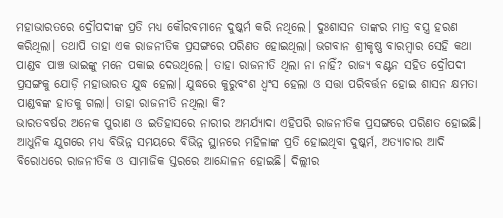ମହାଭାରତରେ ଦ୍ରୌପଦୀଙ୍କ ପ୍ରତି ମଧ୍ୟ କୌରବମାନେ ଦୁଷ୍କର୍ମ କରି ନଥିଲେ। ଦୁଃଶାସନ ତାଙ୍କର ମାତ୍ର ବସ୍ତ୍ର ହରଣ କରିଥିଲା। ତଥାପି ତାହା ଏକ ରାଜନୀତିକ ପ୍ରସଙ୍ଗରେ ପରିଣତ ହୋଇଥିଲା। ଭଗବାନ ଶ୍ରୀକୃଷ୍ଣ ବାରମ୍ବାର ସେହି କଥା ପାଣ୍ଡବ ପାଞ୍ଚ ଭାଇଙ୍କୁ ମନେ ପକାଇ ଦେଉଥିଲେ। ତାହା ରାଜନୀତି ଥିଲା ନା ନାହିଁ? ରାଜ୍ୟ ବଣ୍ଟନ ସହିତ ଦ୍ରୌପଦୀ ପ୍ରସଙ୍ଗକୁ ଯୋଡ଼ି ମହାଭାରତ ଯୁଦ୍ଧ ହେଲା। ଯୁଦ୍ଧରେ କୁରୁବଂଶ ଧ୍ୱଂସ ହେଲା ଓ ସତ୍ତା ପରିବର୍ତ୍ତନ ହୋଇ ଶାସନ କ୍ଷମତା ପାଣ୍ଡବଙ୍କ ହାତକୁ ଗଲା। ତାହା ରାଜନୀତି ନଥିଲା କି?
ଭାରତବର୍ଷର ଅନେକ ପୁରାଣ ଓ ଇତିହାସରେ ନାରୀର ଅମର୍ଯ୍ୟାଦା ଏହିପରି ରାଜନୀତିକ ପ୍ରସଙ୍ଗରେ ପରିଣତ ହୋଇଛି। ଆଧୁନିକ ଯୁଗରେ ମଧ୍ୟ ବିଭିନ୍ନ ସମୟରେ ବିଭିନ୍ନ ସ୍ଥାନରେ ମହିଳାଙ୍କ ପ୍ରତି ହୋଇଥିବା ଦୁଷ୍କର୍ମ, ଅତ୍ୟାଚାର ଆଦି ବିରୋଧରେ ରାଜନୀତିକ ଓ ସାମାଜିକ ସ୍ତରରେ ଆନ୍ଦୋଳନ ହୋଇଛି। ଦିଲ୍ଲୀର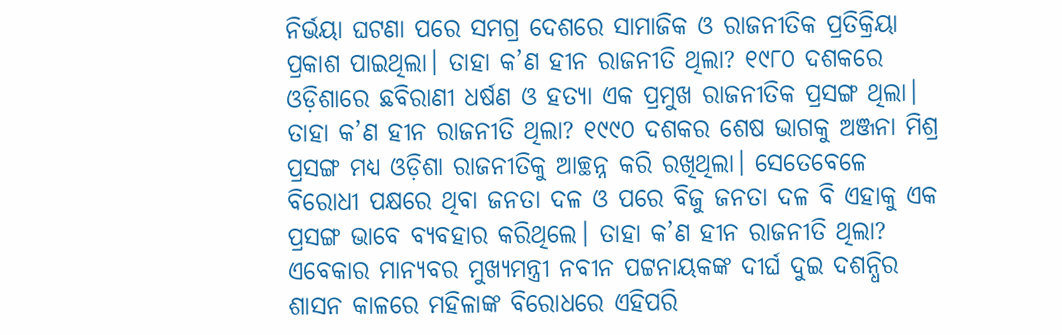ନିର୍ଭୟା ଘଟଣା ପରେ ସମଗ୍ର ଦେଶରେ ସାମାଜିକ ଓ ରାଜନୀତିକ ପ୍ରତିକ୍ରିୟା ପ୍ରକାଶ ପାଇଥିଲା। ତାହା କ’ଣ ହୀନ ରାଜନୀତି ଥିଲା? ୧୯୮୦ ଦଶକରେ ଓଡ଼ିଶାରେ ଛବିରାଣୀ ଧର୍ଷଣ ଓ ହତ୍ୟା ଏକ ପ୍ରମୁଖ ରାଜନୀତିକ ପ୍ରସଙ୍ଗ ଥିଲା। ତାହା କ’ଣ ହୀନ ରାଜନୀତି ଥିଲା? ୧୯୯୦ ଦଶକର ଶେଷ ଭାଗକୁ ଅଞ୍ଜନା ମିଶ୍ର ପ୍ରସଙ୍ଗ ମଧ୍ୟ ଓଡ଼ିଶା ରାଜନୀତିକୁ ଆଚ୍ଛନ୍ନ କରି ରଖିଥିଲା। ସେତେବେଳେ ବିରୋଧୀ ପକ୍ଷରେ ଥିବା ଜନତା ଦଳ ଓ ପରେ ବିଜୁ ଜନତା ଦଳ ବି ଏହାକୁ ଏକ ପ୍ରସଙ୍ଗ ଭାବେ ବ୍ୟବହାର କରିଥିଲେ। ତାହା କ’ଣ ହୀନ ରାଜନୀତି ଥିଲା?
ଏବେକାର ମାନ୍ୟବର ମୁଖ୍ୟମନ୍ତ୍ରୀ ନବୀନ ପଟ୍ଟନାୟକଙ୍କ ଦୀର୍ଘ ଦୁଇ ଦଶନ୍ଧିର ଶାସନ କାଳରେ ମହିଳାଙ୍କ ବିରୋଧରେ ଏହିପରି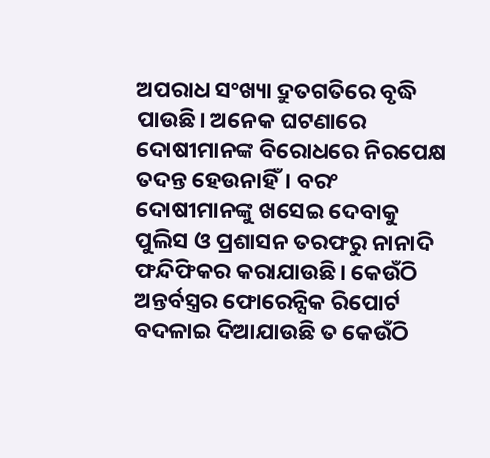ଅପରାଧ ସଂଖ୍ୟା ଦ୍ରୁତଗତିରେ ବୃଦ୍ଧି ପାଉଛି। ଅନେକ ଘଟଣାରେ ଦୋଷୀମାନଙ୍କ ବିରୋଧରେ ନିରପେକ୍ଷ ତଦନ୍ତ ହେଉନାହିଁ। ବରଂ ଦୋଷୀମାନଙ୍କୁ ଖସେଇ ଦେବାକୁ ପୁଲିସ ଓ ପ୍ରଶାସନ ତରଫରୁ ନାନାଦି ଫନ୍ଦିଫିକର କରାଯାଉଛି। କେଉଁଠି ଅନ୍ତର୍ବସ୍ତ୍ରର ଫୋରେନ୍ସିକ ରିପୋର୍ଟ ବଦଳାଇ ଦିଆଯାଉଛି ତ କେଉଁଠି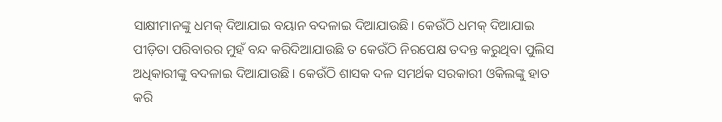ସାକ୍ଷୀମାନଙ୍କୁ ଧମକ୍ ଦିଆଯାଇ ବୟାନ ବଦଳାଇ ଦିଆଯାଉଛି। କେଉଁଠି ଧମକ୍ ଦିଆଯାଇ ପୀଡ଼ିତା ପରିବାରର ମୁହଁ ବନ୍ଦ କରିଦିଆଯାଉଛି ତ କେଉଁଠି ନିରପେକ୍ଷ ତଦନ୍ତ କରୁଥିବା ପୁଲିସ ଅଧିକାରୀଙ୍କୁ ବଦଳାଇ ଦିଆଯାଉଛି। କେଉଁଠି ଶାସକ ଦଳ ସମର୍ଥକ ସରକାରୀ ଓକିଲଙ୍କୁ ହାତ କରି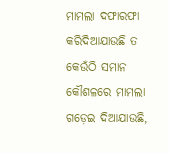ମାମଲା ଦଫାରଫା କରିଦିଆଯାଉଛି ତ କେଉଁଠି ସମାନ କୌଶଳରେ ମାମଲା ଗଡ଼େଇ ଦିଆଯାଉଛି,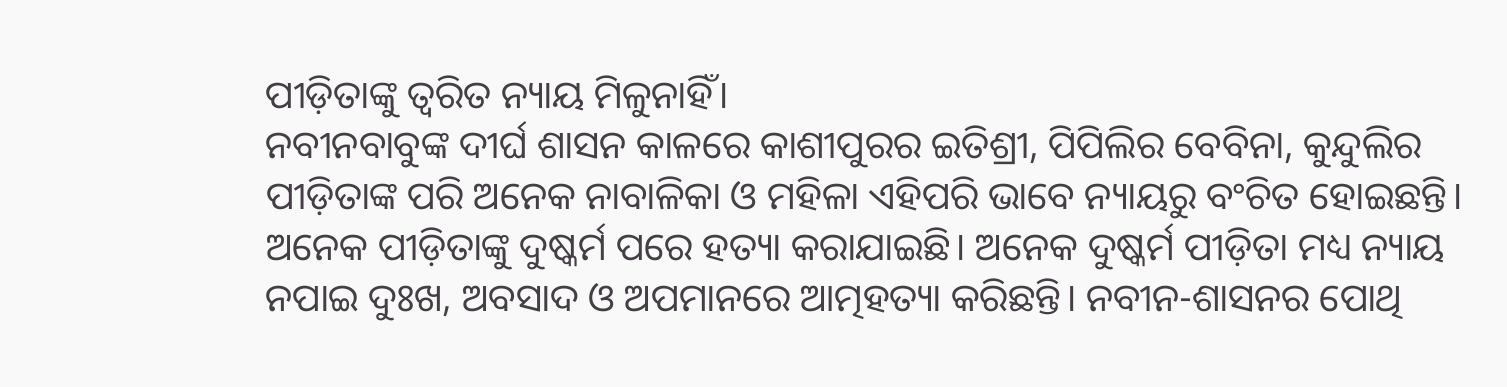ପୀଡ଼ିତାଙ୍କୁ ତ୍ୱରିତ ନ୍ୟାୟ ମିଳୁନାହିଁ।
ନବୀନବାବୁଙ୍କ ଦୀର୍ଘ ଶାସନ କାଳରେ କାଶୀପୁରର ଇତିଶ୍ରୀ, ପିପିଲିର ବେବିନା, କୁନ୍ଦୁଲିର ପୀଡ଼ିତାଙ୍କ ପରି ଅନେକ ନାବାଳିକା ଓ ମହିଳା ଏହିପରି ଭାବେ ନ୍ୟାୟରୁ ବଂଚିତ ହୋଇଛନ୍ତି। ଅନେକ ପୀଡ଼ିତାଙ୍କୁ ଦୁଷ୍କର୍ମ ପରେ ହତ୍ୟା କରାଯାଇଛି। ଅନେକ ଦୁଷ୍କର୍ମ ପୀଡ଼ିତା ମଧ୍ୟ ନ୍ୟାୟ ନପାଇ ଦୁଃଖ, ଅବସାଦ ଓ ଅପମାନରେ ଆତ୍ମହତ୍ୟା କରିଛନ୍ତି। ନବୀନ-ଶାସନର ପୋଥି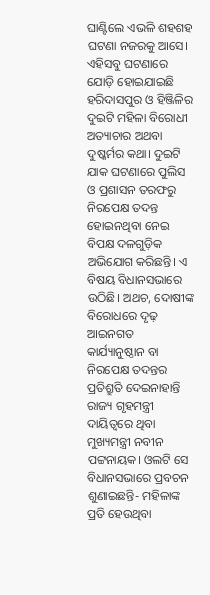ଘାଣ୍ଟିଲେ ଏଭଳି ଶହଶହ ଘଟଣା ନଜରକୁ ଆସେ। ଏହିସବୁ ଘଟଣାରେ ଯୋଡ଼ି ହୋଇଯାଇଛି ହରିଦାସପୁର ଓ ହିଞ୍ଜିଳିର ଦୁଇଟି ମହିଳା ବିରୋଧୀ ଅତ୍ୟାଚାର ଅଥବା ଦୁଷ୍କର୍ମର କଥା। ଦୁଇଟି ଯାକ ଘଟଣାରେ ପୁଲିସ ଓ ପ୍ରଶାସନ ତରଫରୁ ନିରପେକ୍ଷ ତଦନ୍ତ ହୋଇନଥିବା ନେଇ ବିପକ୍ଷ ଦଳଗୁଡ଼ିକ ଅଭିଯୋଗ କରିଛନ୍ତି। ଏ ବିଷୟ ବିଧାନସଭାରେ ଉଠିଛି। ଅଥଚ, ଦୋଷୀଙ୍କ ବିରୋଧରେ ଦୃଢ଼ ଆଇନଗତ କାର୍ଯ୍ୟାନୁଷ୍ଠାନ ବା ନିରପେକ୍ଷ ତଦନ୍ତର ପ୍ରତିଶ୍ରୁତି ଦେଇନାହାନ୍ତି ରାଜ୍ୟ ଗୃହମନ୍ତ୍ରୀ ଦାୟିତ୍ୱରେ ଥିବା ମୁଖ୍ୟମନ୍ତ୍ରୀ ନବୀନ ପଟ୍ଟନାୟକ। ଓଲଟି ସେ ବିଧାନସଭାରେ ପ୍ରବଚନ ଶୁଣାଇଛନ୍ତି- ମହିଳାଙ୍କ ପ୍ରତି ହେଉଥିବା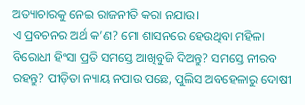ଅତ୍ୟାଚାରକୁ ନେଇ ରାଜନୀତି କରା ନଯାଉ।
ଏ ପ୍ରବଚନର ଅର୍ଥ କ’ଣ? ମୋ ଶାସନରେ ହେଉଥିବା ମହିଳା ବିରୋଧୀ ହିଂସା ପ୍ରତି ସମସ୍ତେ ଆଖିବୁଜି ଦିଅନ୍ତୁ? ସମସ୍ତେ ନୀରବ ରହନ୍ତୁ? ପୀଡ଼ିତା ନ୍ୟାୟ ନପାଉ ପଛେ, ପୁଲିସ ଅବହେଳାରୁ ଦୋଷୀ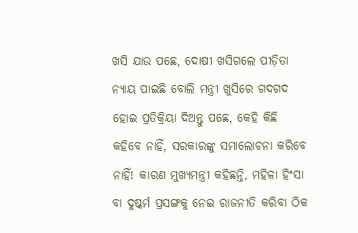ଖସି ଯାଉ ପଛେ, ଦୋଷୀ ଖସିଗଲେ ପୀଡ଼ିତା ନ୍ୟାୟ ପାଇଛି ବୋଲି ମନ୍ତ୍ରୀ ଖୁସିରେ ଗଦଗଦ ହୋଇ ପ୍ରତିକ୍ରିୟା ଦିଅନ୍ତୁ ପଛେ, କେହି କିଛି କହିବେ ନାହିଁ, ସରକାରଙ୍କୁ ସମାଲୋଚନା କରିବେ ନାହିଁ! କାରଣ ମୁଖ୍ୟମନ୍ତ୍ରୀ କହିଛନ୍ତି, ମହିଳା ହିଂସା ବା ଦୁଷ୍କର୍ମ ପ୍ରସଙ୍ଗକୁ ନେଇ ରାଜନୀତି କରିବା ଠିକ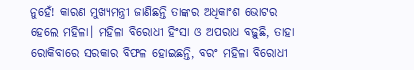ନୁହେଁ! କାରଣ ମୁଖ୍ୟମନ୍ତ୍ରୀ ଜାଣିଛନ୍ତି ତାଙ୍କର ଅଧିକାଂଶ ଭୋଟର ହେଲେ ମହିଳା। ମହିଳା ବିରୋଧୀ ହିଂସା ଓ ଅପରାଧ ବଢ଼ୁଛି, ତାହା ରୋକିବାରେ ସରକାର ବିଫଳ ହୋଇଛନ୍ତି, ବରଂ ମହିଳା ବିରୋଧୀ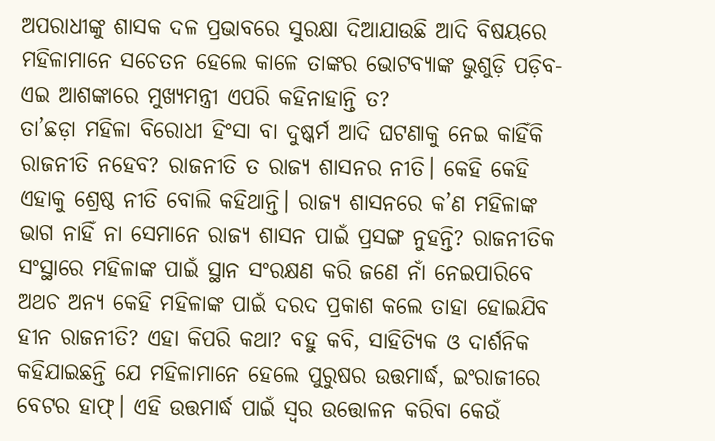ଅପରାଧୀଙ୍କୁ ଶାସକ ଦଳ ପ୍ରଭାବରେ ସୁରକ୍ଷା ଦିଆଯାଉଛି ଆଦି ବିଷୟରେ ମହିଳାମାନେ ସଚେତନ ହେଲେ କାଳେ ତାଙ୍କର ଭୋଟବ୍ୟାଙ୍କ ଭୁଶୁଡ଼ି ପଡ଼ିବ-ଏଇ ଆଶଙ୍କାରେ ମୁଖ୍ୟମନ୍ତ୍ରୀ ଏପରି କହିନାହାନ୍ତି ତ?
ତା’ଛଡ଼ା ମହିଳା ବିରୋଧୀ ହିଂସା ବା ଦୁଷ୍କର୍ମ ଆଦି ଘଟଣାକୁ ନେଇ କାହିଁକି ରାଜନୀତି ନହେବ? ରାଜନୀତି ତ ରାଜ୍ୟ ଶାସନର ନୀତି। କେହି କେହି ଏହାକୁ ଶ୍ରେଷ୍ଠ ନୀତି ବୋଲି କହିଥାନ୍ତି। ରାଜ୍ୟ ଶାସନରେ କ’ଣ ମହିଳାଙ୍କ ଭାଗ ନାହିଁ ନା ସେମାନେ ରାଜ୍ୟ ଶାସନ ପାଇଁ ପ୍ରସଙ୍ଗ ନୁହନ୍ତି? ରାଜନୀତିକ ସଂସ୍ଥାରେ ମହିଳାଙ୍କ ପାଇଁ ସ୍ଥାନ ସଂରକ୍ଷଣ କରି ଜଣେ ନାଁ ନେଇପାରିବେ ଅଥଚ ଅନ୍ୟ କେହି ମହିଳାଙ୍କ ପାଇଁ ଦରଦ ପ୍ରକାଶ କଲେ ତାହା ହୋଇଯିବ ହୀନ ରାଜନୀତି? ଏହା କିପରି କଥା? ବହୁ କବି, ସାହିତ୍ୟିକ ଓ ଦାର୍ଶନିକ କହିଯାଇଛନ୍ତି ଯେ ମହିଳାମାନେ ହେଲେ ପୁରୁଷର ଉତ୍ତମାର୍ଦ୍ଧ, ଇଂରାଜୀରେ ବେଟର ହାଫ୍। ଏହି ଉତ୍ତମାର୍ଦ୍ଧ ପାଇଁ ସ୍ୱର ଉତ୍ତୋଳନ କରିବା କେଉଁ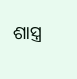ଶାସ୍ତ୍ର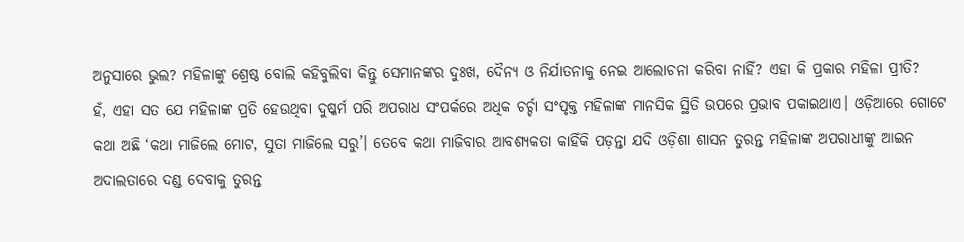ଅନୁସାରେ ଭୁଲ? ମହିଳାଙ୍କୁ ଶ୍ରେଷ୍ଠ ବୋଲି କହିବୁଲିବା କିନ୍ତୁ ସେମାନଙ୍କର ଦୁଃଖ, ଦୈନ୍ୟ ଓ ନିର୍ଯାତନାକୁ ନେଇ ଆଲୋଚନା କରିବା ନାହିଁ? ଏହା କି ପ୍ରକାର ମହିଳା ପ୍ରୀତି?
ହଁ, ଏହା ସତ ଯେ ମହିଳାଙ୍କ ପ୍ରତି ହେଉଥିବା ଦୁଷ୍କର୍ମ ପରି ଅପରାଧ ସଂପର୍କରେ ଅଧିକ ଚର୍ଚ୍ଚା ସଂପୃକ୍ତ ମହିଳାଙ୍କ ମାନସିକ ସ୍ଥିତି ଉପରେ ପ୍ରଭାବ ପକାଇଥାଏ। ଓଡ଼ିଆରେ ଗୋଟେ କଥା ଅଛି ‘କଥା ମାଜିଲେ ମୋଟ, ସୁତା ମାଜିଲେ ସରୁ’। ତେବେ କଥା ମାଜିବାର ଆବଶ୍ୟକତା କାହିଁକି ପଡ଼ନ୍ତା ଯଦି ଓଡ଼ିଶା ଶାସନ ତୁରନ୍ତ ମହିଳାଙ୍କ ଅପରାଧୀଙ୍କୁ ଆଇନ ଅଦାଲତାରେ ଦଣ୍ଡ ଦେବାକୁ ତୁରନ୍ତ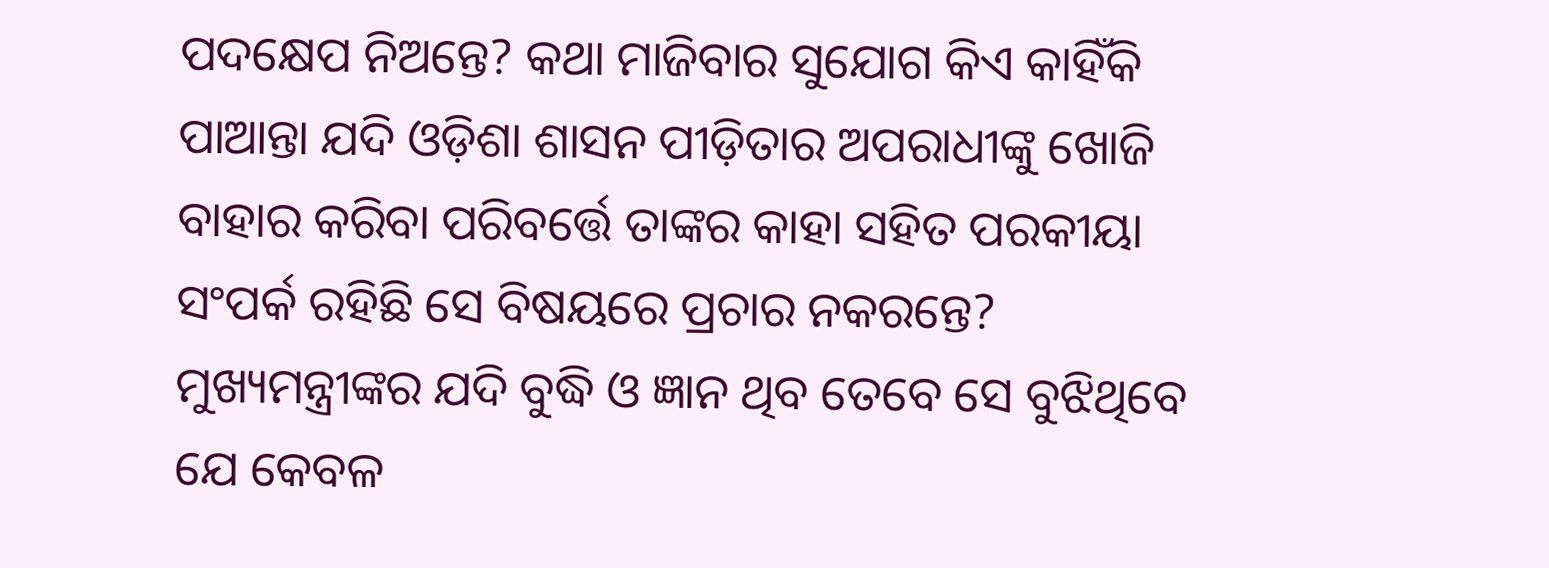ପଦକ୍ଷେପ ନିଅନ୍ତେ? କଥା ମାଜିବାର ସୁଯୋଗ କିଏ କାହିଁକି ପାଆନ୍ତା ଯଦି ଓଡ଼ିଶା ଶାସନ ପୀଡ଼ିତାର ଅପରାଧୀଙ୍କୁ ଖୋଜି ବାହାର କରିବା ପରିବର୍ତ୍ତେ ତାଙ୍କର କାହା ସହିତ ପରକୀୟା ସଂପର୍କ ରହିଛି ସେ ବିଷୟରେ ପ୍ରଚାର ନକରନ୍ତେ? ମୁଖ୍ୟମନ୍ତ୍ରୀଙ୍କର ଯଦି ବୁଦ୍ଧି ଓ ଜ୍ଞାନ ଥିବ ତେବେ ସେ ବୁଝିଥିବେ ଯେ କେବଳ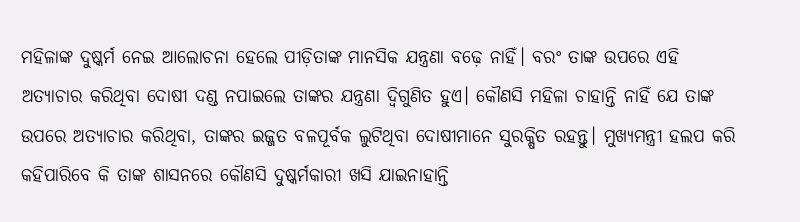ମହିଳାଙ୍କ ଦୁଷ୍କର୍ମ ନେଇ ଆଲୋଚନା ହେଲେ ପୀଡ଼ିତାଙ୍କ ମାନସିକ ଯନ୍ତ୍ରଣା ବଢ଼େ ନାହିଁ। ବରଂ ତାଙ୍କ ଉପରେ ଏହି ଅତ୍ୟାଚାର କରିଥିବା ଦୋଷୀ ଦଣ୍ଡ ନପାଇଲେ ତାଙ୍କର ଯନ୍ତ୍ରଣା ଦ୍ୱିଗୁଣିତ ହୁଏ। କୌଣସି ମହିଳା ଚାହାନ୍ତି ନାହିଁ ଯେ ତାଙ୍କ ଉପରେ ଅତ୍ୟାଚାର କରିଥିବା, ତାଙ୍କର ଇଜ୍ଜତ ବଳପୂର୍ବକ ଲୁଟିଥିବା ଦୋଷୀମାନେ ସୁରକ୍ଷିତ ରହନ୍ତୁ। ମୁଖ୍ୟମନ୍ତ୍ରୀ ହଲପ କରି କହିପାରିବେ କି ତାଙ୍କ ଶାସନରେ କୌଣସି ଦୁଷ୍କର୍ମକାରୀ ଖସି ଯାଇନାହାନ୍ତି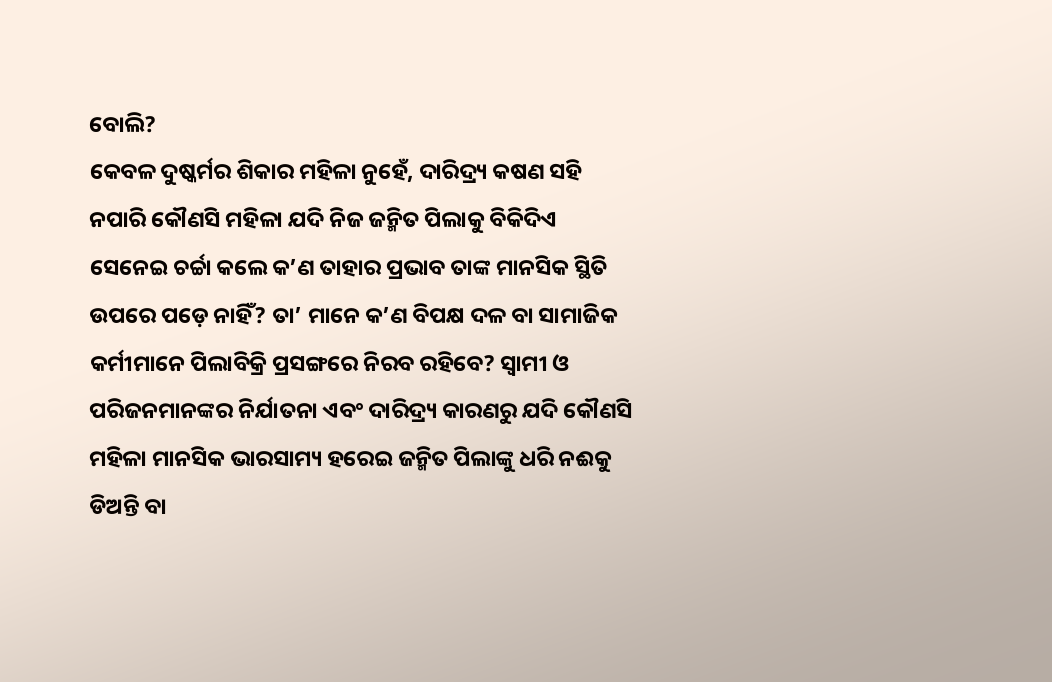ବୋଲି?
କେବଳ ଦୁଷ୍କର୍ମର ଶିକାର ମହିଳା ନୁହେଁ, ଦାରିଦ୍ର୍ୟ କଷଣ ସହି ନପାରି କୌଣସି ମହିଳା ଯଦି ନିଜ ଜନ୍ମିତ ପିଲାକୁ ବିକିଦିଏ ସେନେଇ ଚର୍ଚ୍ଚା କଲେ କ’ଣ ତାହାର ପ୍ରଭାବ ତାଙ୍କ ମାନସିକ ସ୍ଥିତି ଉପରେ ପଡ଼େ ନାହିଁ? ତା’ ମାନେ କ’ଣ ବିପକ୍ଷ ଦଳ ବା ସାମାଜିକ କର୍ମୀମାନେ ପିଲାବିକ୍ରି ପ୍ରସଙ୍ଗରେ ନିରବ ରହିବେ? ସ୍ୱାମୀ ଓ ପରିଜନମାନଙ୍କର ନିର୍ଯାତନା ଏବଂ ଦାରିଦ୍ର୍ୟ କାରଣରୁ ଯଦି କୌଣସି ମହିଳା ମାନସିକ ଭାରସାମ୍ୟ ହରେଇ ଜନ୍ମିତ ପିଲାଙ୍କୁ ଧରି ନଈକୁ ଡିଅନ୍ତି ବା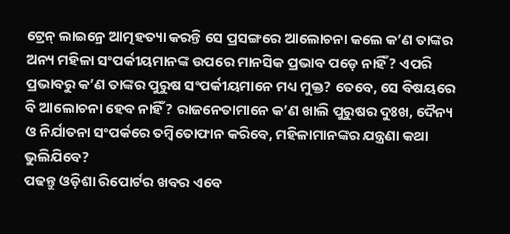ଟ୍ରେନ୍ ଲାଇନ୍ରେ ଆତ୍ମହତ୍ୟା କରନ୍ତି ସେ ପ୍ରସଙ୍ଗରେ ଆଲୋଚନା କଲେ କ’ଣ ତାଙ୍କର ଅନ୍ୟ ମହିଳା ସଂପର୍କୀୟମାନଙ୍କ ଉପରେ ମାନସିକ ପ୍ରଭାବ ପଡ଼େ ନାହିଁ? ଏପରି ପ୍ରଭାବରୁ କ’ଣ ତାଙ୍କର ପୁରୁଷ ସଂପର୍କୀୟମାନେ ମଧ୍ୟ ମୁକ୍ତ? ତେବେ, ସେ ବିଷୟରେ ବି ଆଲୋଚନା ହେବ ନାହିଁ? ରାଜନେତାମାନେ କ’ଣ ଖାଲି ପୁରୁଷର ଦୁଃଖ, ଦୈନ୍ୟ ଓ ନିର୍ଯାତନା ସଂପର୍କରେ ତମ୍ବିତୋଫାନ କରିବେ, ମହିଳାମାନଙ୍କର ଯନ୍ତ୍ରଣା କଥା ଭୁଲିଯିବେ?
ପଢନ୍ତୁ ଓଡ଼ିଶା ରିପୋର୍ଟର ଖବର ଏବେ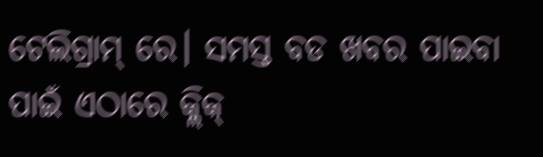ଟେଲିଗ୍ରାମ୍ ରେ। ସମସ୍ତ ବଡ ଖବର ପାଇବା ପାଇଁ ଏଠାରେ କ୍ଲିକ୍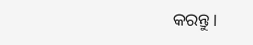କରନ୍ତୁ।